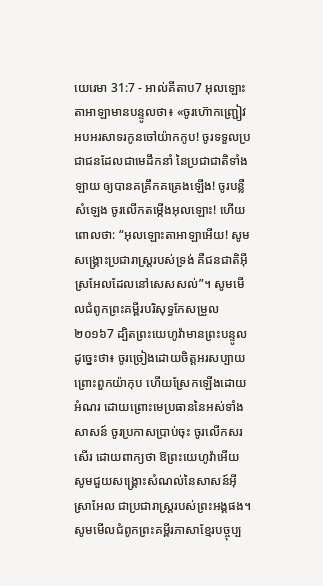យេរេមា 31:7 - អាល់គីតាប7 អុលឡោះតាអាឡាមានបន្ទូលថា៖ «ចូរហ៊ោកញ្ជ្រៀវអបអរសាទរកូនចៅយ៉ាកកូប! ចូរទទួលប្រជាជនដែលជាមេដឹកនាំ នៃប្រជាជាតិទាំងឡាយ ឲ្យបានគគ្រឹកគគ្រេងឡើង! ចូរបន្លឺសំឡេង ចូរលើកតម្កើងអុលឡោះ! ហើយពោលថា: “អុលឡោះតាអាឡាអើយ! សូមសង្គ្រោះប្រជារាស្ដ្ររបស់ទ្រង់ គឺជនជាតិអ៊ីស្រអែលដែលនៅសេសសល់”។ សូមមើលជំពូកព្រះគម្ពីរបរិសុទ្ធកែសម្រួល ២០១៦7 ដ្បិតព្រះយេហូវ៉ាមានព្រះបន្ទូលដូច្នេះថា៖ ចូរច្រៀងដោយចិត្តអរសប្បាយ ព្រោះពួកយ៉ាកុប ហើយស្រែកឡើងដោយអំណរ ដោយព្រោះមេប្រធាននៃអស់ទាំងសាសន៍ ចូរប្រកាសប្រាប់ចុះ ចូរលើកសរសើរ ដោយពាក្យថា ឱព្រះយេហូវ៉ាអើយ សូមជួយសង្គ្រោះសំណល់នៃសាសន៍អ៊ីស្រាអែល ជាប្រជារាស្ត្ររបស់ព្រះអង្គផង។ សូមមើលជំពូកព្រះគម្ពីរភាសាខ្មែរបច្ចុប្ប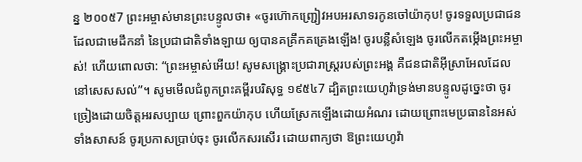ន្ន ២០០៥7 ព្រះអម្ចាស់មានព្រះបន្ទូលថា៖ «ចូរហ៊ោកញ្ជ្រៀវអបអរសាទរកូនចៅយ៉ាកុប! ចូរទទួលប្រជាជនដែលជាមេដឹកនាំ នៃប្រជាជាតិទាំងឡាយ ឲ្យបានគគ្រឹកគគ្រេងឡើង! ចូរបន្លឺសំឡេង ចូរលើកតម្កើងព្រះអម្ចាស់! ហើយពោលថា: “ព្រះអម្ចាស់អើយ! សូមសង្គ្រោះប្រជារាស្ដ្ររបស់ព្រះអង្គ គឺជនជាតិអ៊ីស្រាអែលដែលនៅសេសសល់”។ សូមមើលជំពូកព្រះគម្ពីរបរិសុទ្ធ ១៩៥៤7 ដ្បិតព្រះយេហូវ៉ាទ្រង់មានបន្ទូលដូច្នេះថា ចូរច្រៀងដោយចិត្តអរសប្បាយ ព្រោះពួកយ៉ាកុប ហើយស្រែកឡើងដោយអំណរ ដោយព្រោះមេប្រធាននៃអស់ទាំងសាសន៍ ចូរប្រកាសប្រាប់ចុះ ចូរលើកសរសើរ ដោយពាក្យថា ឱព្រះយេហូវ៉ា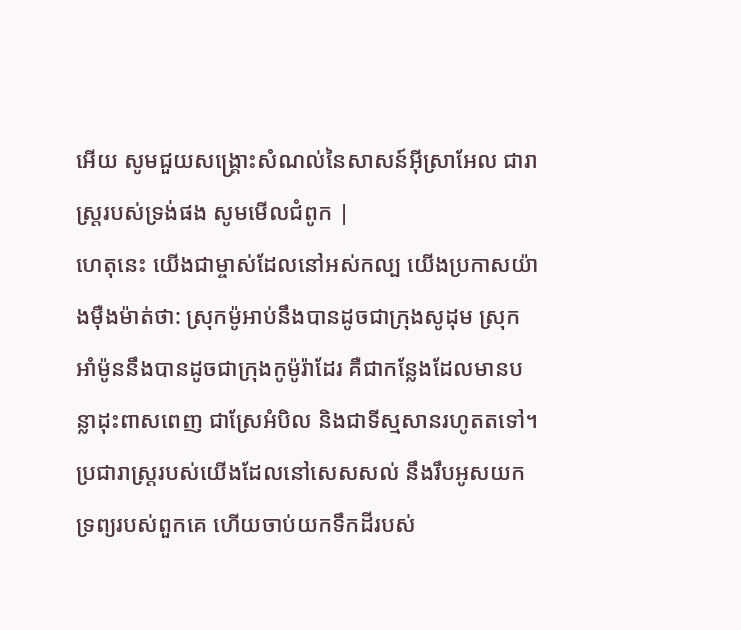អើយ សូមជួយសង្គ្រោះសំណល់នៃសាសន៍អ៊ីស្រាអែល ជារាស្ត្ររបស់ទ្រង់ផង សូមមើលជំពូក |
ហេតុនេះ យើងជាម្ចាស់ដែលនៅអស់កល្ប យើងប្រកាសយ៉ាងម៉ឺងម៉ាត់ថា: ស្រុកម៉ូអាប់នឹងបានដូចជាក្រុងសូដុម ស្រុកអាំម៉ូននឹងបានដូចជាក្រុងកូម៉ូរ៉ាដែរ គឺជាកន្លែងដែលមានបន្លាដុះពាសពេញ ជាស្រែអំបិល និងជាទីស្មសានរហូតតទៅ។ ប្រជារាស្ត្ររបស់យើងដែលនៅសេសសល់ នឹងរឹបអូសយកទ្រព្យរបស់ពួកគេ ហើយចាប់យកទឹកដីរបស់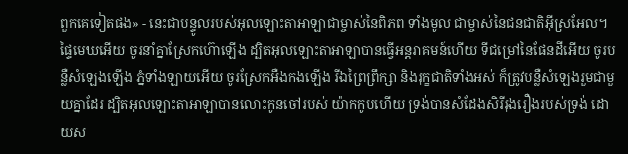ពួកគេទៀតផង» - នេះជាបន្ទូលរបស់អុលឡោះតាអាឡាជាម្ចាស់នៃពិភព ទាំងមូល ជាម្ចាស់នៃជនជាតិអ៊ីស្រអែល។
ផ្ទៃមេឃអើយ ចូរនាំគ្នាស្រែកហ៊ោឡើង ដ្បិតអុលឡោះតាអាឡាបានធ្វើអន្តរាគមន៍ហើយ ទីជម្រៅនៃផែនដីអើយ ចូរបន្លឺសំឡេងឡើង ភ្នំទាំងឡាយអើយ ចូរស្រែកអឺងកងឡើង រីឯព្រៃព្រឹក្សា និងរុក្ខជាតិទាំងអស់ ក៏ត្រូវបន្លឺសំឡេងរួមជាមួយគ្នាដែរ ដ្បិតអុលឡោះតាអាឡាបានលោះកូនចៅរបស់ យ៉ាកកូបហើយ ទ្រង់បានសំដែងសិរីរុងរឿងរបស់ទ្រង់ ដោយស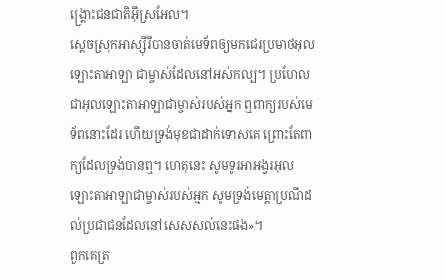ង្គ្រោះជនជាតិអ៊ីស្រអែល។
ស្ដេចស្រុកអាស្ស៊ីរីបានចាត់មេទ័ពឲ្យមកជេរប្រមាថអុលឡោះតាអាឡា ជាម្ចាស់ដែលនៅអស់កល្ប។ ប្រហែលជាអុលឡោះតាអាឡាជាម្ចាស់របស់អ្នក ឮពាក្យរបស់មេទ័ពនោះដែរ ហើយទ្រង់មុខជាដាក់ទោសគេ ព្រោះតែពាក្យដែលទ្រង់បានឮ។ ហេតុនេះ សូមទូរអាអង្វរអុលឡោះតាអាឡាជាម្ចាស់របស់អ្មក សូមទ្រង់មេត្តាប្រណីដល់ប្រជាជនដែលនៅសេសសល់នេះផង»។
ពួកគេត្រ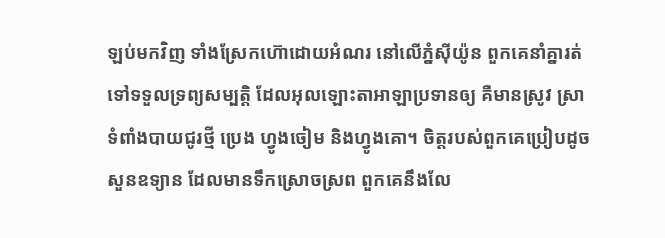ឡប់មកវិញ ទាំងស្រែកហ៊ោដោយអំណរ នៅលើភ្នំស៊ីយ៉ូន ពួកគេនាំគ្នារត់ទៅទទួលទ្រព្យសម្បត្តិ ដែលអុលឡោះតាអាឡាប្រទានឲ្យ គឺមានស្រូវ ស្រាទំពាំងបាយជូរថ្មី ប្រេង ហ្វូងចៀម និងហ្វូងគោ។ ចិត្តរបស់ពួកគេប្រៀបដូចសួនឧទ្យាន ដែលមានទឹកស្រោចស្រព ពួកគេនឹងលែ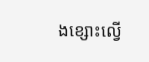ងខ្សោះល្វើ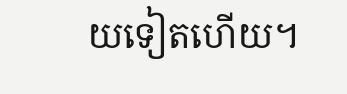យទៀតហើយ។